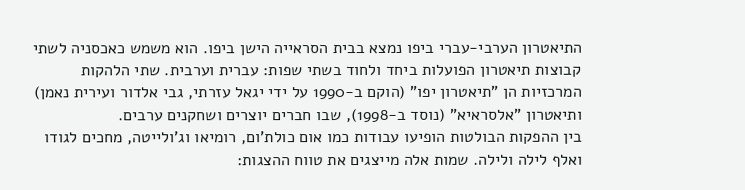התיאטרון הערבי-עברי ביפו נמצא בבית הסראייה הישן ביפו. הוא משמש כאכסניה לשתי קבוצות תיאטרון הפועלות ביחד ולחוד בשתי שפות: עברית וערבית. שתי הלהקות המרכזיות הן "תיאטרון יפו" (הוקם ב-1990 על ידי יגאל עזרתי, גבי אלדור ועירית נאמן) ותיאטרון "אלסראיא" (נוסד ב-1998), שבו חברים יוצרים ושחקנים ערבים.
בין ההפקות הבולטות הופיעו עבודות כמו אום כולת'ום, רומיאו וג'ולייטה, מחכים לגודו ואלף לילה ולילה. שמות אלה מייצגים את טווח ההצגות: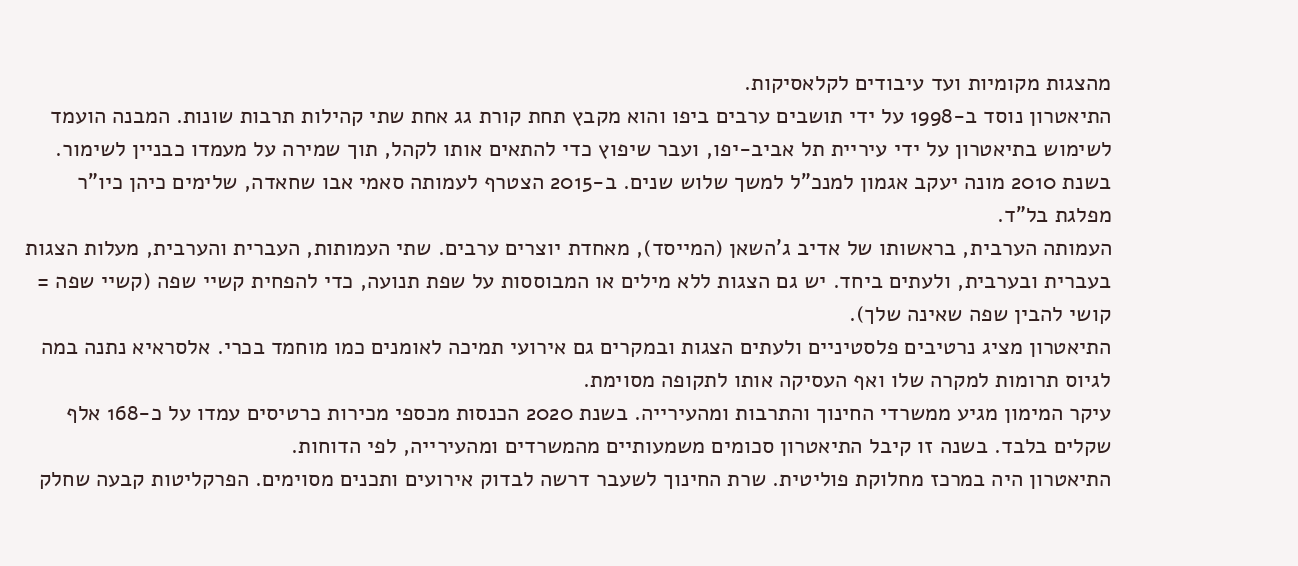מהצגות מקומיות ועד עיבודים לקלאסיקות.
התיאטרון נוסד ב-1998 על ידי תושבים ערבים ביפו והוא מקבץ תחת קורת גג אחת שתי קהילות תרבות שונות. המבנה הועמד לשימוש בתיאטרון על ידי עיריית תל אביב-יפו, ועבר שיפוץ כדי להתאים אותו לקהל, תוך שמירה על מעמדו כבניין לשימור. בשנת 2010 מונה יעקב אגמון למנכ"ל למשך שלוש שנים. ב-2015 הצטרף לעמותה סאמי אבו שחאדה, שלימים כיהן כיו"ר מפלגת בל"ד.
העמותה הערבית, בראשותו של אדיב ג'השאן (המייסד), מאחדת יוצרים ערבים. שתי העמותות, העברית והערבית, מעלות הצגות בעברית ובערבית, ולעתים ביחד. יש גם הצגות ללא מילים או המבוססות על שפת תנועה, כדי להפחית קשיי שפה (קשיי שפה = קושי להבין שפה שאינה שלך).
התיאטרון מציג נרטיבים פלסטיניים ולעתים הצגות ובמקרים גם אירועי תמיכה לאומנים כמו מוחמד בכרי. אלסראיא נתנה במה לגיוס תרומות למקרה שלו ואף העסיקה אותו לתקופה מסוימת.
עיקר המימון מגיע ממשרדי החינוך והתרבות ומהעירייה. בשנת 2020 הכנסות מכספי מכירות כרטיסים עמדו על כ-168 אלף שקלים בלבד. בשנה זו קיבל התיאטרון סכומים משמעותיים מהמשרדים ומהעירייה, לפי הדוחות.
התיאטרון היה במרכז מחלוקת פוליטית. שרת החינוך לשעבר דרשה לבדוק אירועים ותכנים מסוימים. הפרקליטות קבעה שחלק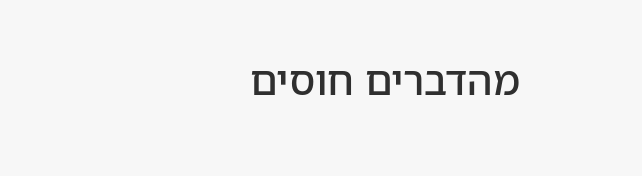מהדברים חוסים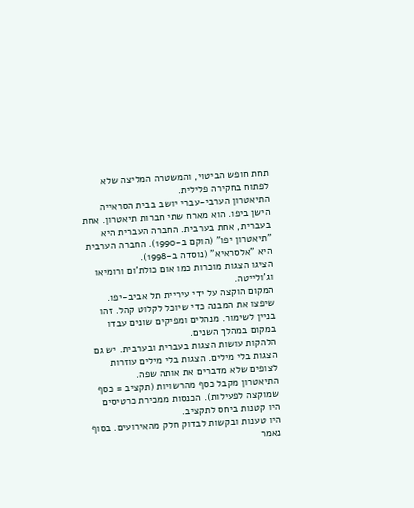תחת חופש הביטוי, והמשטרה המליצה שלא לפתוח בחקירה פלילית.
התיאטרון הערבי-עברי יושב בבית הסראייה הישן ביפו. הוא מארח שתי חברות תיאטרון. אחת בעברית, אחת בערבית. החברה העברית היא "תיאטרון יפו" (הוקם ב-1990). החברה הערבית היא "אלסראיא" (נוסדה ב-1998).
הציגו הצגות מוכרות כמו אום כולת'ום ורומיאו וג'ולייטה.
המקום הוקצה על ידי עיריית תל אביב-יפו. שיפצו את המבנה כדי שיוכל לקלוט קהל. זהו בניין לשימור. מנהלים ומפיקים שונים עבדו במקום במהלך השנים.
הלהקות עושות הצגות בעברית ובערבית. יש גם הצגות בלי מילים. הצגות בלי מילים עוזרות לצופים שלא מדברים את אותה שפה.
התיאטרון מקבל כסף מהרשויות (תקציב = כסף שמוקצה לפעילות). הכנסות ממכירת כרטיסים היו קטנות ביחס לתקציב.
היו טענות ובקשות לבדוק חלק מהאירועים. בסוף נאמר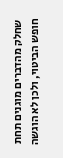שחלק מהדברים מוגנים תחת חופש הביטוי, ולכן לא הוגשה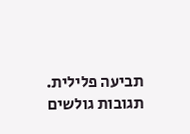תביעה פלילית.
תגובות גולשים